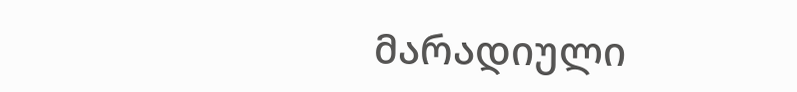მარადიული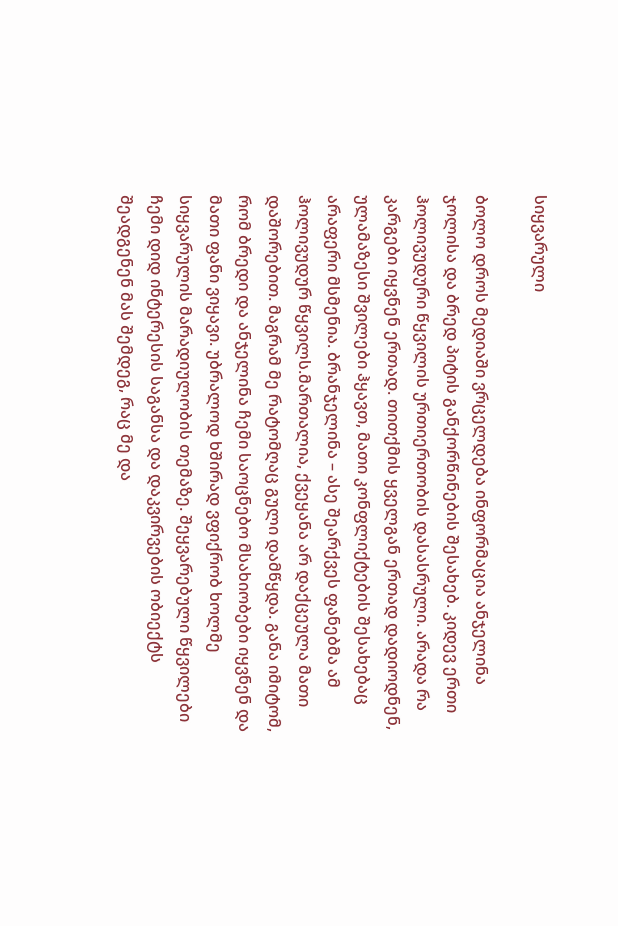სიყვარული

ბოლო დროს მედიაში ვრცელდება ინფორმაცია ანჯელინა ჯოლისა და ბრედ პიტის განქორწინების შესახებ. კიდევ ერთი ჰოლივუდური წყვილის ურთიერთობის დასასრული. არადა რა კარგები იყვნენ ერთად. თითქმის ყველგან ერთად დადიოდნენ, ულამაზესი შვილები ჰყავთ, მათი კონფლიქტების შესახებაც არაფერი მსმენია. ბრანჯელინა – ასე შეარქვეს ფანებმა ამ ჰოლივუდურ წყვილს.მართალია, ქვეყანა არ დაქცეულა მათი დაშორებით. მაგრამ მე რატომღაც გული დამწყდა. განა იმიტომ, რომ ბრედი და ანჯელინა ჩემი საოცნებო მსახიობები იყვნენ და მათი ფანი ვიყავი. უბრალოდ ხშირად ვფიქრობ ხოლმე სიყვარულის მარადიულობის თემაზე. შეყვარებული წყვილები ჩემი დიდ ინტერესის საგანსა და დაკვირვების ობიექტს შეადგენენ მას შემდეგ, რაც მე და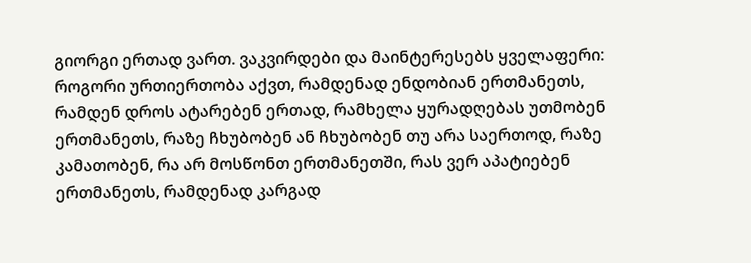გიორგი ერთად ვართ. ვაკვირდები და მაინტერესებს ყველაფერი: როგორი ურთიერთობა აქვთ, რამდენად ენდობიან ერთმანეთს, რამდენ დროს ატარებენ ერთად, რამხელა ყურადღებას უთმობენ ერთმანეთს, რაზე ჩხუბობენ ან ჩხუბობენ თუ არა საერთოდ, რაზე კამათობენ, რა არ მოსწონთ ერთმანეთში, რას ვერ აპატიებენ ერთმანეთს, რამდენად კარგად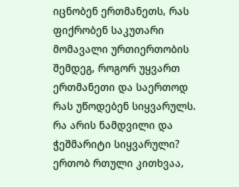იცნობენ ერთმანეთს, რას ფიქრობენ საკუთარი მომავალი ურთიერთობის შემდეგ, როგორ უყვართ ერთმანეთი და საერთოდ რას უწოდებენ სიყვარულს. რა არის ნამდვილი და ჭეშმარიტი სიყვარული? ერთობ რთული კითხვაა,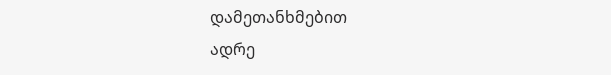დამეთანხმებით
ადრე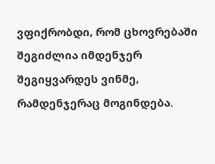ვფიქრობდი, რომ ცხოვრებაში შეგიძლია იმდენჯერ შეგიყვარდეს ვინმე, რამდენჯერაც მოგინდება.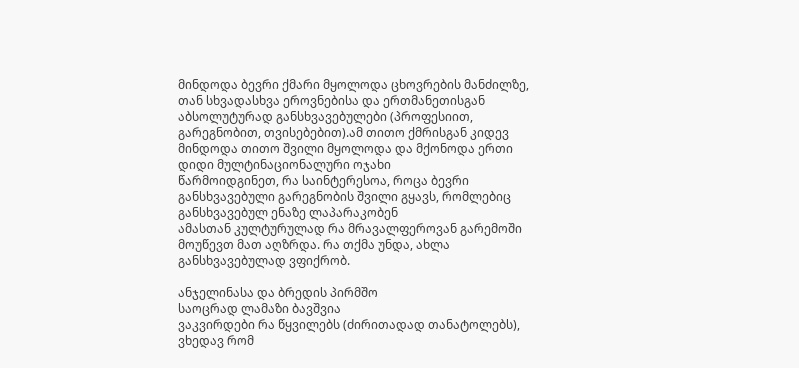მინდოდა ბევრი ქმარი მყოლოდა ცხოვრების მანძილზე, თან სხვადასხვა ეროვნებისა და ერთმანეთისგან აბსოლუტურად განსხვავებულები (პროფესიით, გარეგნობით, თვისებებით).ამ თითო ქმრისგან კიდევ მინდოდა თითო შვილი მყოლოდა და მქონოდა ერთი დიდი მულტინაციონალური ოჯახი
წარმოიდგინეთ, რა საინტერესოა, როცა ბევრი განსხვავებული გარეგნობის შვილი გყავს, რომლებიც განსხვავებულ ენაზე ლაპარაკობენ
ამასთან კულტურულად რა მრავალფეროვან გარემოში მოუწევთ მათ აღზრდა. რა თქმა უნდა, ახლა განსხვავებულად ვფიქრობ.

ანჯელინასა და ბრედის პირმშო
საოცრად ლამაზი ბავშვია
ვაკვირდები რა წყვილებს (ძირითადად თანატოლებს), ვხედავ რომ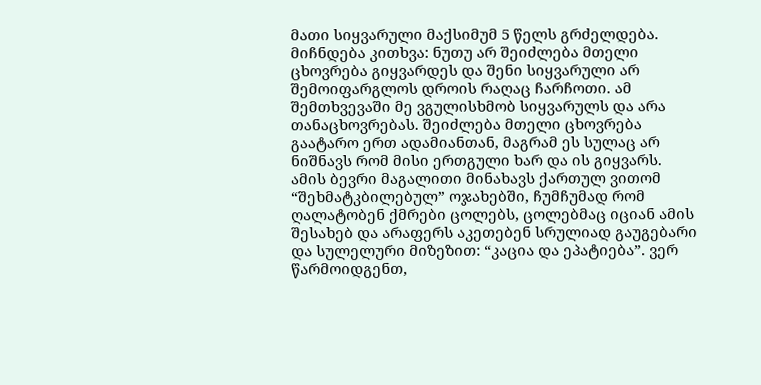მათი სიყვარული მაქსიმუმ 5 წელს გრძელდება. მიჩნდება კითხვა: ნუთუ არ შეიძლება მთელი ცხოვრება გიყვარდეს და შენი სიყვარული არ შემოიფარგლოს დროის რაღაც ჩარჩოთი. ამ შემთხვევაში მე ვგულისხმობ სიყვარულს და არა თანაცხოვრებას. შეიძლება მთელი ცხოვრება გაატარო ერთ ადამიანთან, მაგრამ ეს სულაც არ ნიშნავს რომ მისი ერთგული ხარ და ის გიყვარს. ამის ბევრი მაგალითი მინახავს ქართულ ვითომ “შეხმატკბილებულ” ოჯახებში, ჩუმჩუმად რომ ღალატობენ ქმრები ცოლებს, ცოლებმაც იციან ამის შესახებ და არაფერს აკეთებენ სრულიად გაუგებარი და სულელური მიზეზით: “კაცია და ეპატიება”. ვერ წარმოიდგენთ,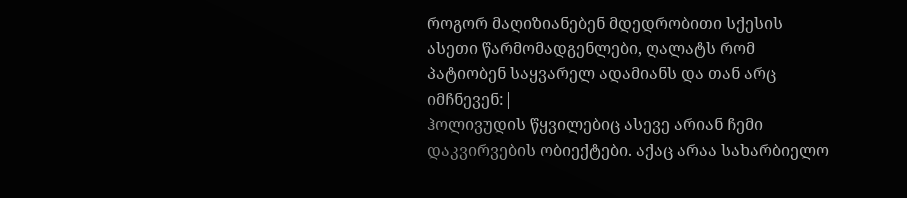როგორ მაღიზიანებენ მდედრობითი სქესის ასეთი წარმომადგენლები, ღალატს რომ პატიობენ საყვარელ ადამიანს და თან არც იმჩნევენ:|
ჰოლივუდის წყვილებიც ასევე არიან ჩემი დაკვირვების ობიექტები. აქაც არაა სახარბიელო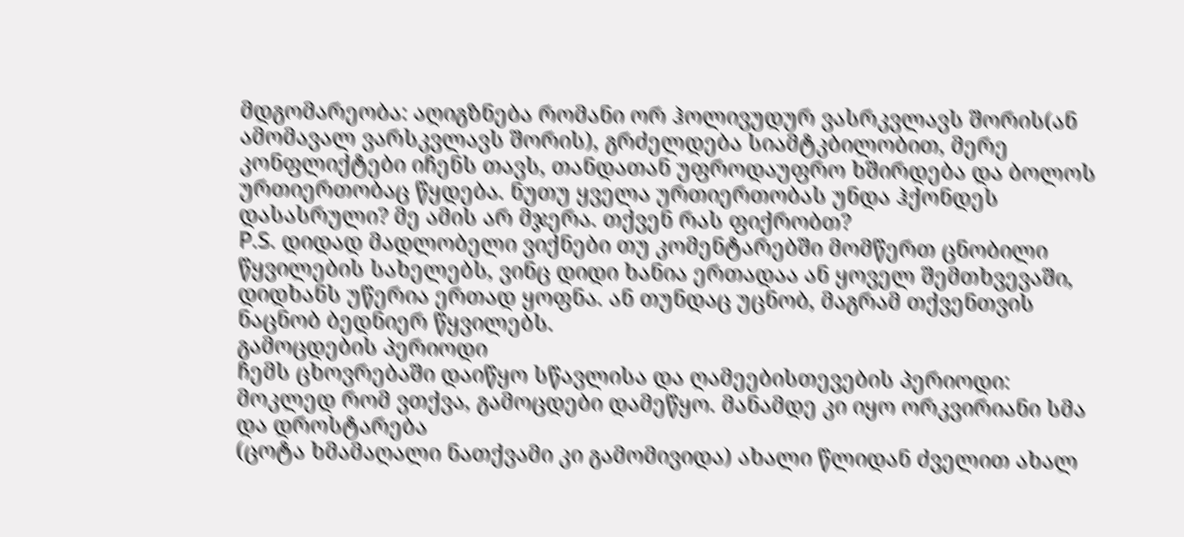მდგომარეობა: აღიგზნება რომანი ორ ჰოლივუდურ ვასრკვლავს შორის(ან ამომავალ ვარსკვლავს შორის), გრძელდება სიამტკბილობით, მერე კონფლიქტები იჩენს თავს, თანდათან უფროდაუფრო ხშირდება და ბოლოს ურთიერთობაც წყდება. ნუთუ ყველა ურთიერთობას უნდა ჰქონდეს დასასრული? მე ამის არ მჯერა. თქვენ რას ფიქრობთ?
P.S. დიდად მადლობელი ვიქნები თუ კომენტარებში მომწერთ ცნობილი წყვილების სახელებს, ვინც დიდი ხანია ერთადაა ან ყოველ შემთხვევაში, დიდხანს უწერია ერთად ყოფნა. ან თუნდაც უცნობ, მაგრამ თქვენთვის ნაცნობ ბედნიერ წყვილებს.
გამოცდების პერიოდი
ჩემს ცხოვრებაში დაიწყო სწავლისა და ღამეებისთევების პერიოდი: მოკლედ რომ ვთქვა, გამოცდები დამეწყო. მანამდე კი იყო ორკვირიანი სმა და დროსტარება
(ცოტა ხმამაღალი ნათქვამი კი გამომივიდა) ახალი წლიდან ძველით ახალ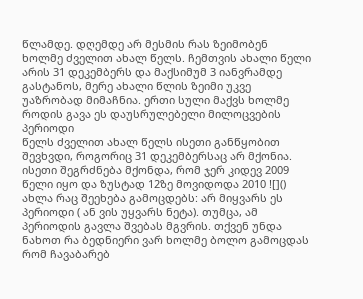წლამდე. დღემდე არ მესმის რას ზეიმობენ ხოლმე ძველით ახალ წელს. ჩემთვის ახალი წელი არის 31 დეკემბერს და მაქსიმუმ 3 იანვრამდე გასტანოს, მერე ახალი წლის ზეიმი უკვე უაზრობად მიმაჩნია. ერთი სული მაქვს ხოლმე როდის გავა ეს დაუსრულებელი მილოცვების პერიოდი
წელს ძველით ახალ წელს ისეთი განწყობით შევხვდი, როგორიც 31 დეკემბერსაც არ მქონია. ისეთი შეგრძნება მქონდა, რომ ჯერ კიდევ 2009 წელი იყო და ზუსტად 12ზე მოვიდოდა 2010 ![]()
ახლა რაც შეეხება გამოცდებს: არ მიყვარს ეს პერიოდი ( ან ვის უყვარს ნეტა). თუმცა, ამ პერიოდის გავლა შვებას მგვრის. თქვენ უნდა ნახოთ რა ბედნიერი ვარ ხოლმე ბოლო გამოცდას რომ ჩავაბარებ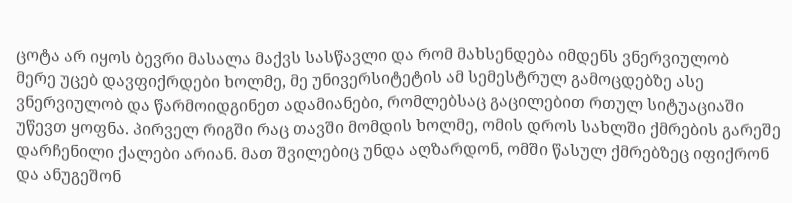ცოტა არ იყოს ბევრი მასალა მაქვს სასწავლი და რომ მახსენდება იმდენს ვნერვიულობ
მერე უცებ დავფიქრდები ხოლმე, მე უნივერსიტეტის ამ სემესტრულ გამოცდებზე ასე ვნერვიულობ და წარმოიდგინეთ ადამიანები, რომლებსაც გაცილებით რთულ სიტუაციაში უწევთ ყოფნა. პირველ რიგში რაც თავში მომდის ხოლმე, ომის დროს სახლში ქმრების გარეშე დარჩენილი ქალები არიან. მათ შვილებიც უნდა აღზარდონ, ომში წასულ ქმრებზეც იფიქრონ და ანუგეშონ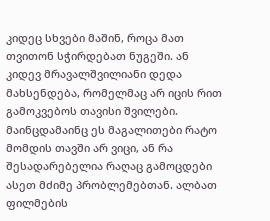კიდეც სხვები მაშინ, როცა მათ თვითონ სჭირდებათ ნუგეში. ან კიდევ მრავალშვილიანი დედა მახსენდება, რომელმაც არ იცის რით გამოკვებოს თავისი შვილები. მაინცდამაინც ეს მაგალითები რატო მომდის თავში არ ვიცი, ან რა შესადარებელია რაღაც გამოცდები ასეთ მძიმე პრობლემებთან. ალბათ ფილმების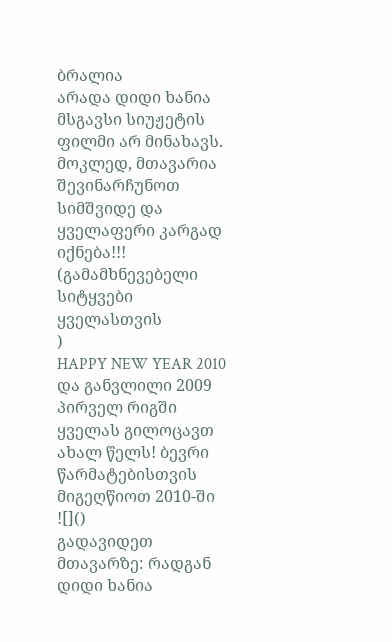ბრალია
არადა დიდი ხანია მსგავსი სიუჟეტის ფილმი არ მინახავს. მოკლედ, მთავარია შევინარჩუნოთ სიმშვიდე და ყველაფერი კარგად იქნება!!! (გამამხნევებელი სიტყვები ყველასთვის
)
HAPPY NEW YEAR 2010 და განვლილი 2009
პირველ რიგში ყველას გილოცავთ ახალ წელს! ბევრი წარმატებისთვის მიგეღწიოთ 2010-ში ![]()
გადავიდეთ მთავარზე: რადგან დიდი ხანია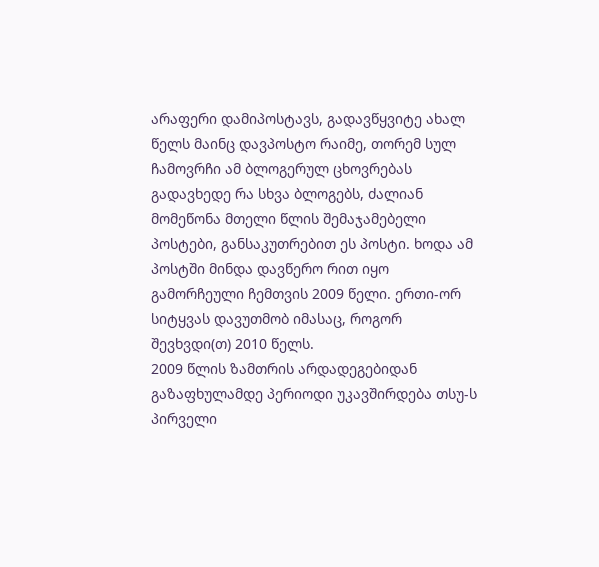არაფერი დამიპოსტავს, გადავწყვიტე ახალ წელს მაინც დავპოსტო რაიმე, თორემ სულ ჩამოვრჩი ამ ბლოგერულ ცხოვრებას
გადავხედე რა სხვა ბლოგებს, ძალიან მომეწონა მთელი წლის შემაჯამებელი პოსტები, განსაკუთრებით ეს პოსტი. ხოდა ამ პოსტში მინდა დავწერო რით იყო გამორჩეული ჩემთვის 2009 წელი. ერთი-ორ სიტყვას დავუთმობ იმასაც, როგორ შევხვდი(თ) 2010 წელს.
2009 წლის ზამთრის არდადეგებიდან გაზაფხულამდე პერიოდი უკავშირდება თსუ-ს პირველი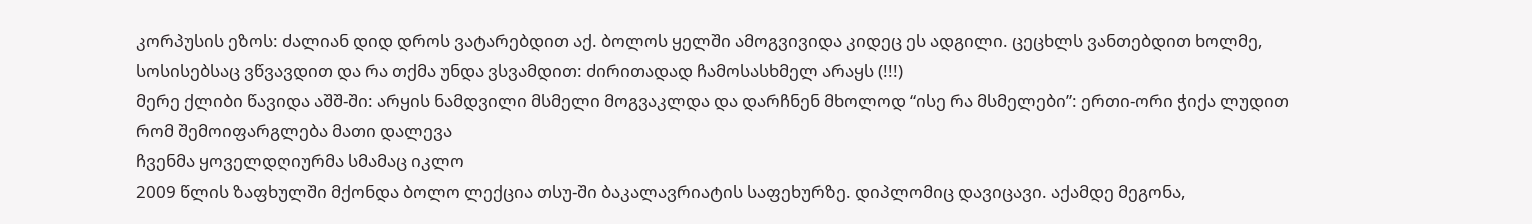კორპუსის ეზოს: ძალიან დიდ დროს ვატარებდით აქ. ბოლოს ყელში ამოგვივიდა კიდეც ეს ადგილი. ცეცხლს ვანთებდით ხოლმე, სოსისებსაც ვწვავდით და რა თქმა უნდა ვსვამდით: ძირითადად ჩამოსასხმელ არაყს (!!!)
მერე ქლიბი წავიდა აშშ-ში: არყის ნამდვილი მსმელი მოგვაკლდა და დარჩნენ მხოლოდ “ისე რა მსმელები”: ერთი-ორი ჭიქა ლუდით რომ შემოიფარგლება მათი დალევა
ჩვენმა ყოველდღიურმა სმამაც იკლო
2009 წლის ზაფხულში მქონდა ბოლო ლექცია თსუ-ში ბაკალავრიატის საფეხურზე. დიპლომიც დავიცავი. აქამდე მეგონა,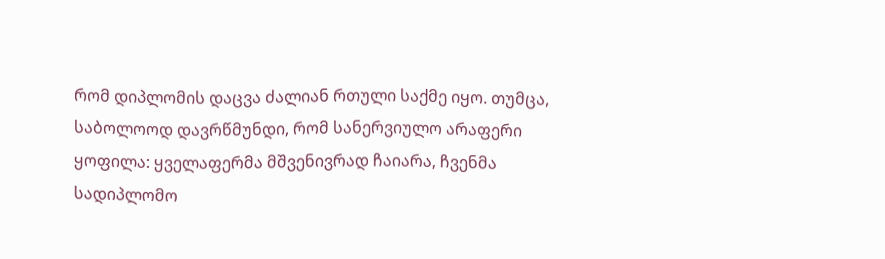რომ დიპლომის დაცვა ძალიან რთული საქმე იყო. თუმცა, საბოლოოდ დავრწმუნდი, რომ სანერვიულო არაფერი ყოფილა: ყველაფერმა მშვენივრად ჩაიარა, ჩვენმა სადიპლომო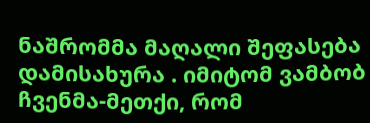ნაშრომმა მაღალი შეფასება დამისახურა . იმიტომ ვამბობ ჩვენმა-მეთქი, რომ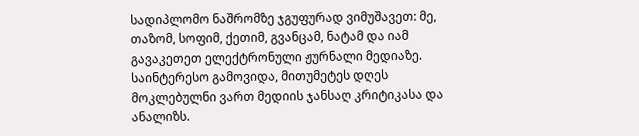სადიპლომო ნაშრომზე ჯგუფურად ვიმუშავეთ: მე, თაზომ, სოფიმ, ქეთიმ, გვანცამ, ნატამ და იამ გავაკეთეთ ელექტრონული ჟურნალი მედიაზე. საინტერესო გამოვიდა, მითუმეტეს დღეს მოკლებულნი ვართ მედიის ჯანსაღ კრიტიკასა და ანალიზს.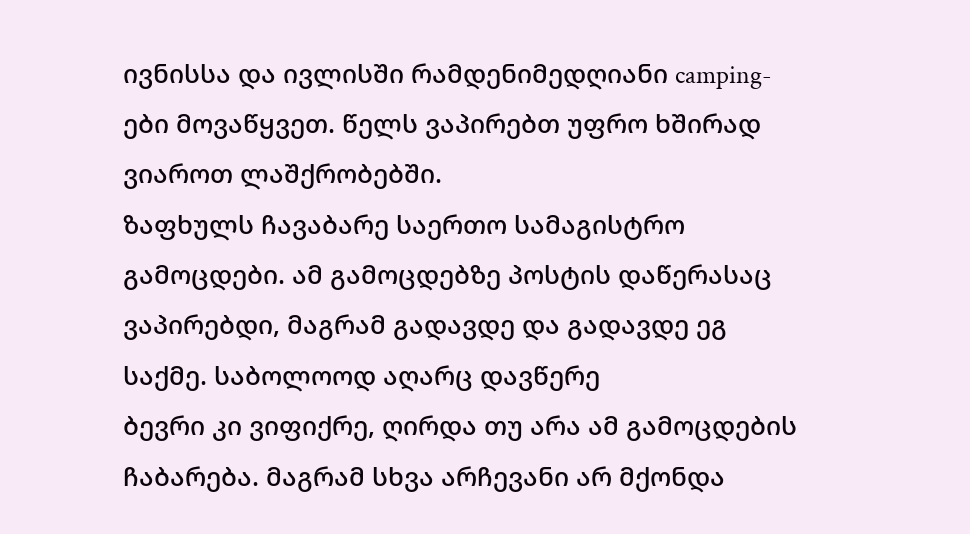ივნისსა და ივლისში რამდენიმედღიანი camping-ები მოვაწყვეთ. წელს ვაპირებთ უფრო ხშირად ვიაროთ ლაშქრობებში.
ზაფხულს ჩავაბარე საერთო სამაგისტრო გამოცდები. ამ გამოცდებზე პოსტის დაწერასაც ვაპირებდი, მაგრამ გადავდე და გადავდე ეგ საქმე. საბოლოოდ აღარც დავწერე
ბევრი კი ვიფიქრე, ღირდა თუ არა ამ გამოცდების ჩაბარება. მაგრამ სხვა არჩევანი არ მქონდა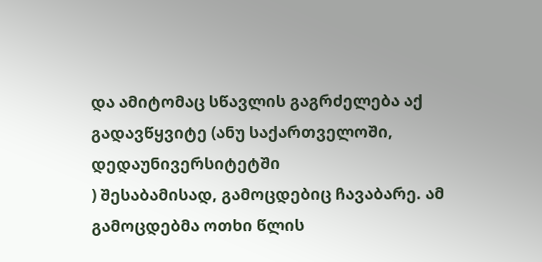და ამიტომაც სწავლის გაგრძელება აქ გადავწყვიტე (ანუ საქართველოში, დედაუნივერსიტეტში
) შესაბამისად, გამოცდებიც ჩავაბარე. ამ გამოცდებმა ოთხი წლის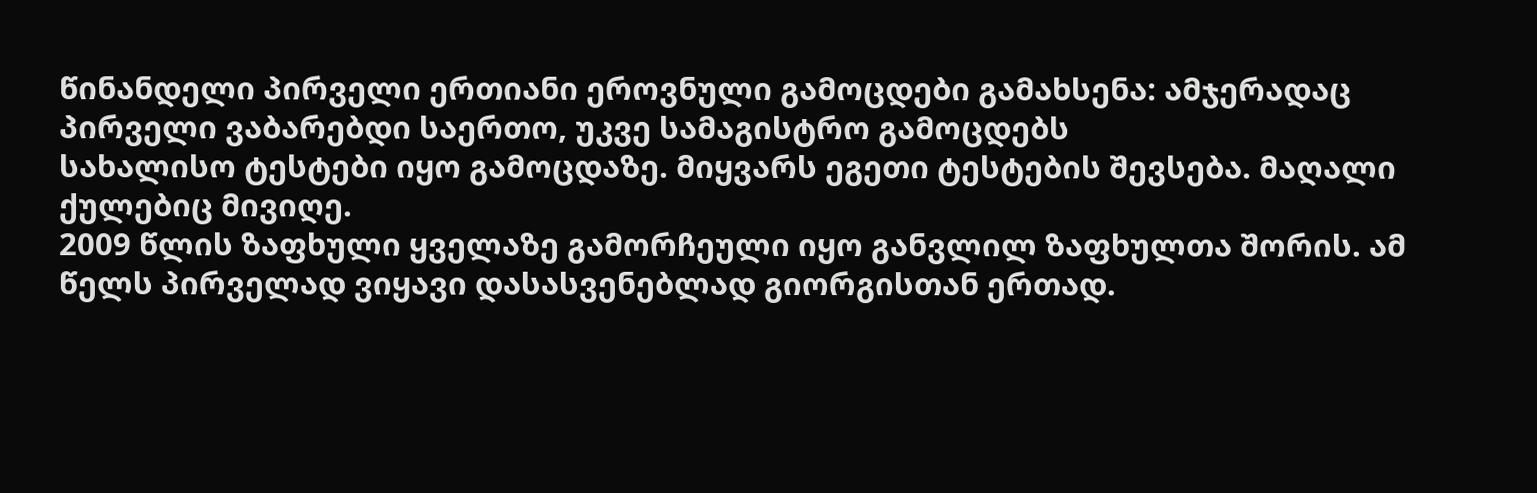წინანდელი პირველი ერთიანი ეროვნული გამოცდები გამახსენა: ამჯერადაც პირველი ვაბარებდი საერთო, უკვე სამაგისტრო გამოცდებს
სახალისო ტესტები იყო გამოცდაზე. მიყვარს ეგეთი ტესტების შევსება. მაღალი ქულებიც მივიღე.
2009 წლის ზაფხული ყველაზე გამორჩეული იყო განვლილ ზაფხულთა შორის. ამ წელს პირველად ვიყავი დასასვენებლად გიორგისთან ერთად.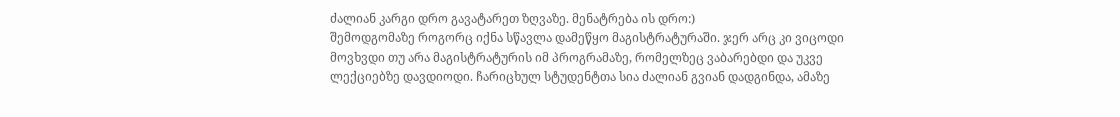ძალიან კარგი დრო გავატარეთ ზღვაზე. მენატრება ის დრო:)
შემოდგომაზე როგორც იქნა სწავლა დამეწყო მაგისტრატურაში. ჯერ არც კი ვიცოდი მოვხვდი თუ არა მაგისტრატურის იმ პროგრამაზე, რომელზეც ვაბარებდი და უკვე ლექციებზე დავდიოდი. ჩარიცხულ სტუდენტთა სია ძალიან გვიან დადგინდა, ამაზე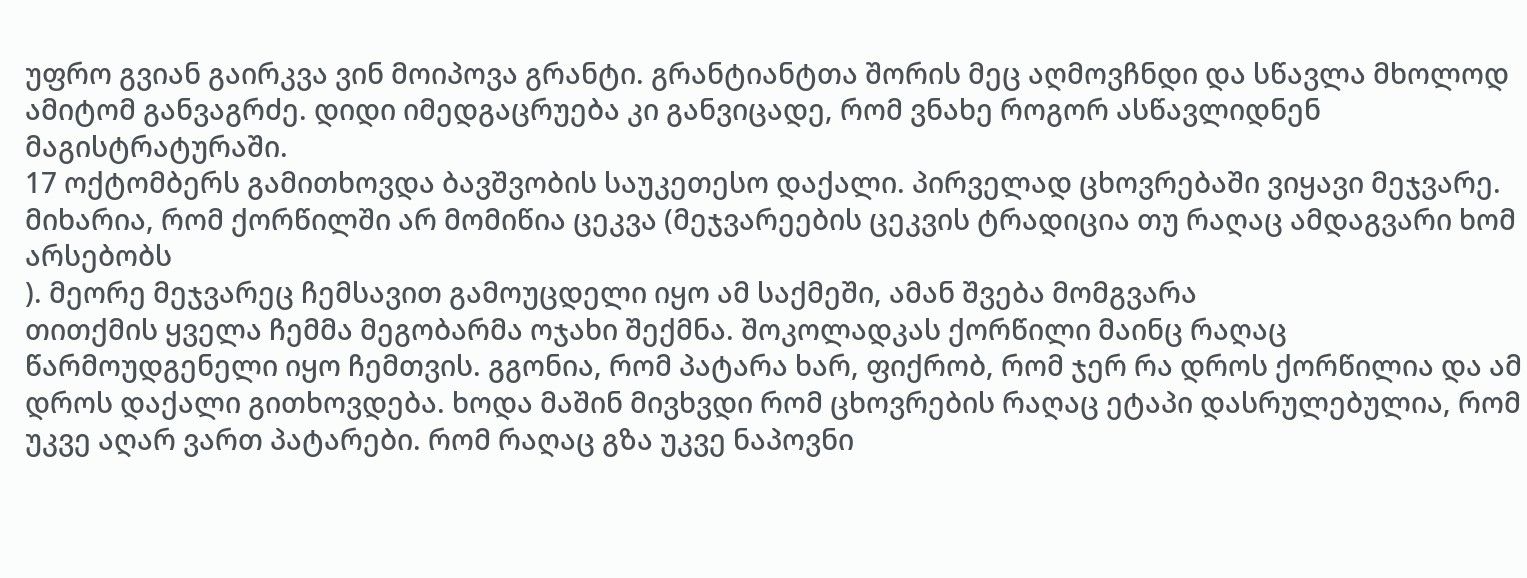უფრო გვიან გაირკვა ვინ მოიპოვა გრანტი. გრანტიანტთა შორის მეც აღმოვჩნდი და სწავლა მხოლოდ ამიტომ განვაგრძე. დიდი იმედგაცრუება კი განვიცადე, რომ ვნახე როგორ ასწავლიდნენ მაგისტრატურაში.
17 ოქტომბერს გამითხოვდა ბავშვობის საუკეთესო დაქალი. პირველად ცხოვრებაში ვიყავი მეჯვარე. მიხარია, რომ ქორწილში არ მომიწია ცეკვა (მეჯვარეების ცეკვის ტრადიცია თუ რაღაც ამდაგვარი ხომ არსებობს
). მეორე მეჯვარეც ჩემსავით გამოუცდელი იყო ამ საქმეში, ამან შვება მომგვარა
თითქმის ყველა ჩემმა მეგობარმა ოჯახი შექმნა. შოკოლადკას ქორწილი მაინც რაღაც წარმოუდგენელი იყო ჩემთვის. გგონია, რომ პატარა ხარ, ფიქრობ, რომ ჯერ რა დროს ქორწილია და ამ დროს დაქალი გითხოვდება. ხოდა მაშინ მივხვდი რომ ცხოვრების რაღაც ეტაპი დასრულებულია, რომ უკვე აღარ ვართ პატარები. რომ რაღაც გზა უკვე ნაპოვნი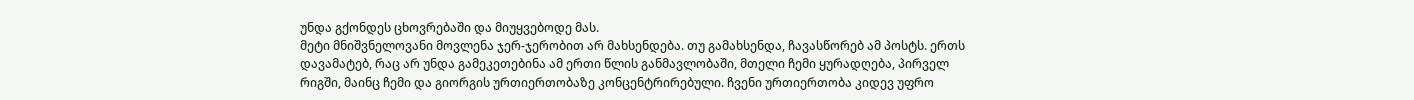უნდა გქონდეს ცხოვრებაში და მიუყვებოდე მას.
მეტი მნიშვნელოვანი მოვლენა ჯერ-ჯერობით არ მახსენდება. თუ გამახსენდა, ჩავასწორებ ამ პოსტს. ერთს დავამატებ, რაც არ უნდა გამეკეთებინა ამ ერთი წლის განმავლობაში, მთელი ჩემი ყურადღება, პირველ რიგში, მაინც ჩემი და გიორგის ურთიერთობაზე კონცენტრირებული. ჩვენი ურთიერთობა კიდევ უფრო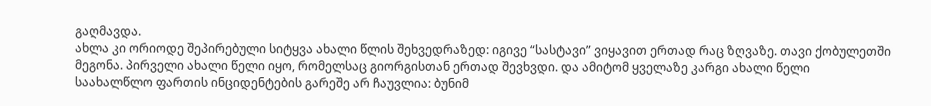გაღმავდა.
ახლა კი ორიოდე შეპირებული სიტყვა ახალი წლის შეხვედრაზედ: იგივე “სასტავი” ვიყავით ერთად რაც ზღვაზე. თავი ქობულეთში მეგონა. პირველი ახალი წელი იყო, რომელსაც გიორგისთან ერთად შევხვდი. და ამიტომ ყველაზე კარგი ახალი წელი
საახალწლო ფართის ინციდენტების გარეშე არ ჩაუვლია: ბუნიმ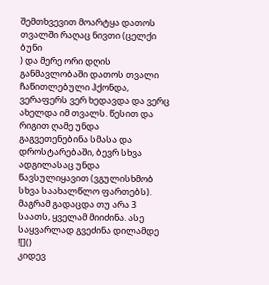შემთხვევით მოარტყა დათოს თვალში რაღაც ნივთი (ცელქი ბუნი
) და მერე ორი დღის განმავლობაში დათოს თვალი ჩაწითლებული ჰქონდა, ვერაფერს ვერ ხედავდა და ვერც ახელდა იმ თვალს. წესით და რიგით ღამე უნდა გაგვეთენებინა სმასა და დროსტარებაში, ბევრ სხვა ადგილასაც უნდა წავსულიყავით (ვგულისხმობ სხვა საახალწლო ფართებს). მაგრამ გადაცდა თუ არა 3 საათს, ყველამ მიიძინა. ასე საყვარლად გვეძინა დილამდე ![]()
კიდევ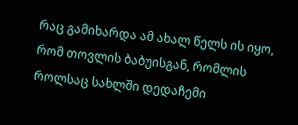რაც გამიხარდა ამ ახალ წელს ის იყო, რომ თოვლის ბაბუისგან, რომლის როლსაც სახლში დედაჩემი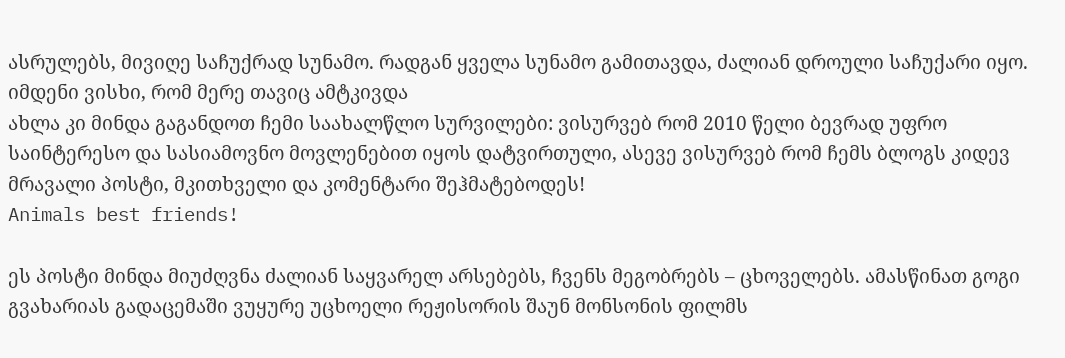ასრულებს, მივიღე საჩუქრად სუნამო. რადგან ყველა სუნამო გამითავდა, ძალიან დროული საჩუქარი იყო. იმდენი ვისხი, რომ მერე თავიც ამტკივდა
ახლა კი მინდა გაგანდოთ ჩემი საახალწლო სურვილები: ვისურვებ რომ 2010 წელი ბევრად უფრო საინტერესო და სასიამოვნო მოვლენებით იყოს დატვირთული, ასევე ვისურვებ რომ ჩემს ბლოგს კიდევ მრავალი პოსტი, მკითხველი და კომენტარი შეჰმატებოდეს!
Animals best friends!

ეს პოსტი მინდა მიუძღვნა ძალიან საყვარელ არსებებს, ჩვენს მეგობრებს – ცხოველებს. ამასწინათ გოგი გვახარიას გადაცემაში ვუყურე უცხოელი რეჟისორის შაუნ მონსონის ფილმს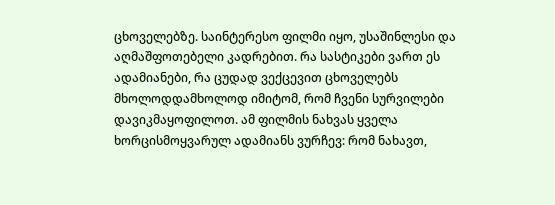ცხოველებზე. საინტერესო ფილმი იყო, უსაშინლესი და აღმაშფოთებელი კადრებით. რა სასტიკები ვართ ეს ადამიანები, რა ცუდად ვექცევით ცხოველებს მხოლოდდამხოლოდ იმიტომ, რომ ჩვენი სურვილები დავიკმაყოფილოთ. ამ ფილმის ნახვას ყველა ხორცისმოყვარულ ადამიანს ვურჩევ: რომ ნახავთ,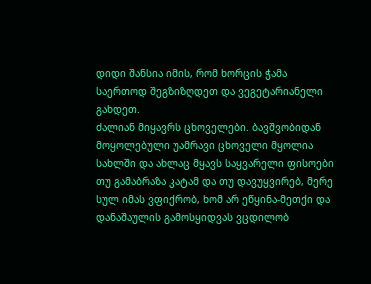დიდი შანსია იმის, რომ ხორცის ჭამა საერთოდ შეგზიზღდეთ და ვეგეტარიანელი გახდეთ.
ძალიან მიყავრს ცხოველები. ბავშვობიდან მოყოლებული უამრავი ცხოველი მყოლია სახლში და ახლაც მყავს საყვარელი ფისოები
თუ გამაბრაზა კატამ და თუ დავუყვირებ, მერე სულ იმას ვფიქრობ, ხომ არ ეწყინა-მეთქი და დანაშაულის გამოსყიდვას ვცდილობ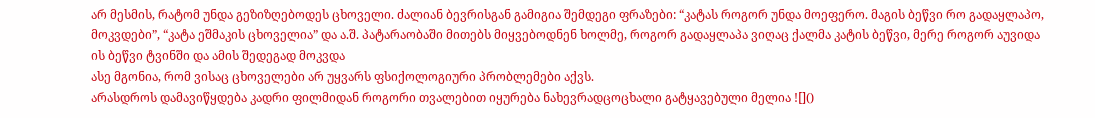არ მესმის, რატომ უნდა გეზიზღებოდეს ცხოველი. ძალიან ბევრისგან გამიგია შემდეგი ფრაზები: “კატას როგორ უნდა მოეფერო. მაგის ბეწვი რო გადაყლაპო, მოკვდები”, “კატა ეშმაკის ცხოველია” და ა.შ. პატარაობაში მითებს მიყვებოდნენ ხოლმე, როგორ გადაყლაპა ვიღაც ქალმა კატის ბეწვი, მერე როგორ აუვიდა ის ბეწვი ტვინში და ამის შედეგად მოკვდა
ასე მგონია, რომ ვისაც ცხოველები არ უყვარს ფსიქოლოგიური პრობლემები აქვს.
არასდროს დამავიწყდება კადრი ფილმიდან როგორი თვალებით იყურება ნახევრადცოცხალი გატყავებული მელია ![]()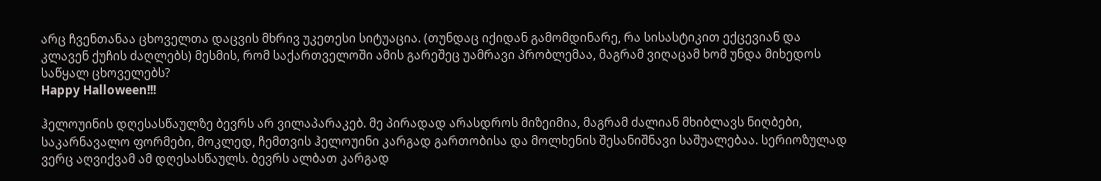არც ჩვენთანაა ცხოველთა დაცვის მხრივ უკეთესი სიტუაცია. (თუნდაც იქიდან გამომდინარე, რა სისასტიკით ექცევიან და კლავენ ქუჩის ძაღლებს) მესმის, რომ საქართველოში ამის გარეშეც უამრავი პრობლემაა, მაგრამ ვიღაცამ ხომ უნდა მიხედოს საწყალ ცხოველებს?
Happy Halloween!!!

ჰელოუინის დღესასწაულზე ბევრს არ ვილაპარაკებ. მე პირადად არასდროს მიზეიმია, მაგრამ ძალიან მხიბლავს ნიღბები, საკარნავალო ფორმები, მოკლედ, ჩემთვის ჰელოუინი კარგად გართობისა და მოლხენის შესანიშნავი საშუალებაა. სერიოზულად ვერც აღვიქვამ ამ დღესასწაულს. ბევრს ალბათ კარგად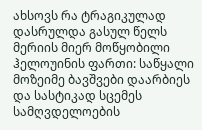ახსოვს რა ტრაგიკულად დასრულდა გასულ წელს მერიის მიერ მოწყობილი ჰელოუინის ფართი: საწყალი მოზეიმე ბავშვები დაარბიეს და სასტიკად სცემეს სამღვდელოების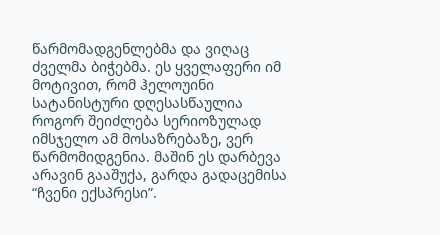წარმომადგენლებმა და ვიღაც ძველმა ბიჭებმა. ეს ყველაფერი იმ მოტივით, რომ ჰელოუინი სატანისტური დღესასწაულია
როგორ შეიძლება სერიოზულად იმსჯელო ამ მოსაზრებაზე, ვერ წარმომიდგენია. მაშინ ეს დარბევა არავინ გააშუქა, გარდა გადაცემისა “ჩვენი ექსპრესი”.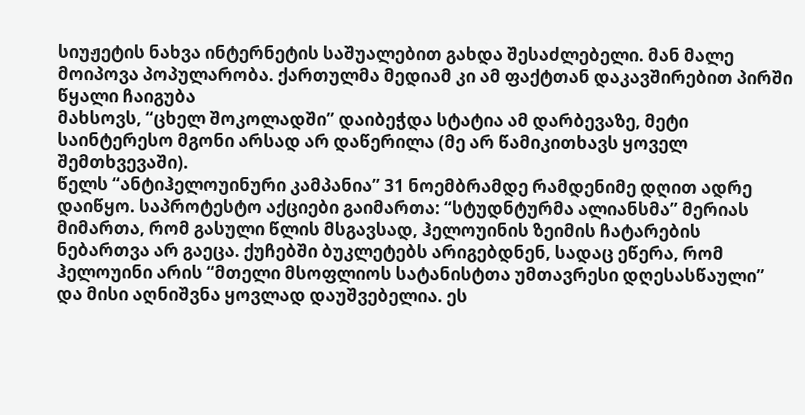სიუჟეტის ნახვა ინტერნეტის საშუალებით გახდა შესაძლებელი. მან მალე მოიპოვა პოპულარობა. ქართულმა მედიამ კი ამ ფაქტთან დაკავშირებით პირში წყალი ჩაიგუბა
მახსოვს, “ცხელ შოკოლადში” დაიბეჭდა სტატია ამ დარბევაზე, მეტი საინტერესო მგონი არსად არ დაწერილა (მე არ წამიკითხავს ყოველ შემთხვევაში).
წელს “ანტიჰელოუინური კამპანია” 31 ნოემბრამდე რამდენიმე დღით ადრე დაიწყო. საპროტესტო აქციები გაიმართა: “სტუდნტურმა ალიანსმა” მერიას მიმართა, რომ გასული წლის მსგავსად, ჰელოუინის ზეიმის ჩატარების ნებართვა არ გაეცა. ქუჩებში ბუკლეტებს არიგებდნენ, სადაც ეწერა, რომ ჰელოუინი არის “მთელი მსოფლიოს სატანისტთა უმთავრესი დღესასწაული” და მისი აღნიშვნა ყოვლად დაუშვებელია. ეს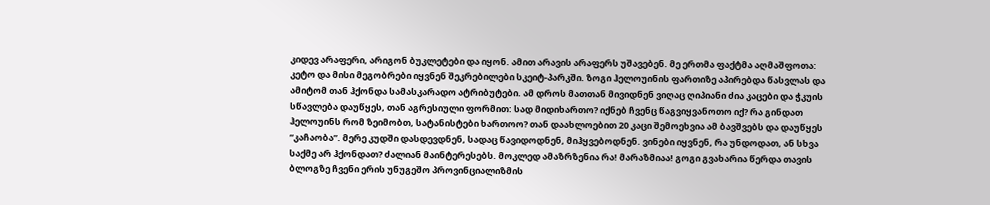კიდევ არაფერი, არიგონ ბუკლეტები და იყონ. ამით არავის არაფერს უშავებენ. მე ერთმა ფაქტმა აღმაშფოთა: კეტო და მისი მეგობრები იყვნენ შეკრებილები სკეიტ-პარკში. ზოგი ჰელოუინის ფართიზე აპირებდა წასვლას და ამიტომ თან ჰქონდა სამასკარადო ატრიბუტები. ამ დროს მათთან მივიდნენ ვიღაც ღიპიანი ძია კაცები და ჭკუის სწავლება დაუწყეს, თან აგრესიული ფორმით: სად მიდიხართო? იქნებ ჩვენც წაგვიყვანოთო იქ? რა გინდათ ჰელოუინს რომ ზეიმობთ, სატანისტები ხართოო? თან დაახლოებით 20 კაცი შემოეხვია ამ ბავშვებს და დაუწყეს “კაჩაობა”. მერე კუდში დასდევდნენ, სადაც წავიდოდნენ, მიჰყვებოდნენ. ვინები იყვნენ, რა უნდოდათ, ან სხვა საქმე არ ჰქონდათ? ძალიან მაინტერესებს. მოკლედ ამაზრზენია რა! მარაზმიაა! გოგი გვახარია წერდა თავის ბლოგზე ჩვენი ერის უნუგეშო პროვინციალიზმის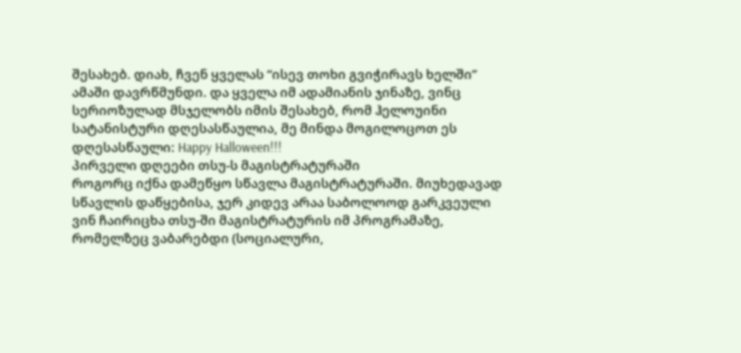შესახებ. დიახ, ჩვენ ყველას “ისევ თოხი გვიჭირავს ხელში”
ამაში დავრწმუნდი. და ყველა იმ ადამიანის ჯინაზე, ვინც სერიოზულად მსჯელობს იმის შესახებ, რომ ჰელოუინი სატანისტური დღესასწაულია, მე მინდა მოგილოცოთ ეს დღესასწაული: Happy Halloween!!!
პირველი დღეები თსუ-ს მაგისტრატურაში
როგორც იქნა დამეწყო სწავლა მაგისტრატურაში. მიუხედავად სწავლის დაწყებისა, ჯერ კიდევ არაა საბოლოოდ გარკვეული ვინ ჩაირიცხა თსუ-ში მაგისტრატურის იმ პროგრამაზე, რომელზეც ვაბარებდი (სოციალური,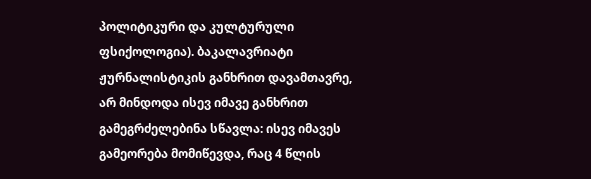პოლიტიკური და კულტურული ფსიქოლოგია). ბაკალავრიატი ჟურნალისტიკის განხრით დავამთავრე, არ მინდოდა ისევ იმავე განხრით გამეგრძელებინა სწავლა: ისევ იმავეს გამეორება მომიწევდა, რაც 4 წლის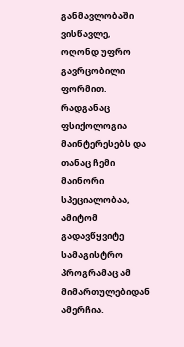განმავლობაში ვისწავლე, ოღონდ უფრო გავრცობილი ფორმით. რადგანაც ფსიქოლოგია მაინტერესებს და თანაც ჩემი მაინორი სპეციალობაა, ამიტომ გადავწყვიტე სამაგისტრო პროგრამაც ამ მიმართულებიდან ამერჩია.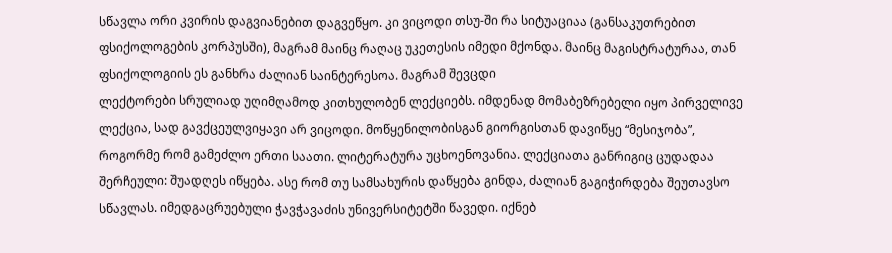სწავლა ორი კვირის დაგვიანებით დაგვეწყო. კი ვიცოდი თსუ-ში რა სიტუაციაა (განსაკუთრებით ფსიქოლოგების კორპუსში), მაგრამ მაინც რაღაც უკეთესის იმედი მქონდა. მაინც მაგისტრატურაა, თან ფსიქოლოგიის ეს განხრა ძალიან საინტერესოა. მაგრამ შევცდი
ლექტორები სრულიად უღიმღამოდ კითხულობენ ლექციებს. იმდენად მომაბეზრებელი იყო პირველივე ლექცია, სად გავქცეულვიყავი არ ვიცოდი. მოწყენილობისგან გიორგისთან დავიწყე “მესიჯობა”, როგორმე რომ გამეძლო ერთი საათი. ლიტერატურა უცხოენოვანია. ლექციათა განრიგიც ცუდადაა შერჩეული: შუადღეს იწყება. ასე რომ თუ სამსახურის დაწყება გინდა, ძალიან გაგიჭირდება შეუთავსო სწავლას. იმედგაცრუებული ჭავჭავაძის უნივერსიტეტში წავედი. იქნებ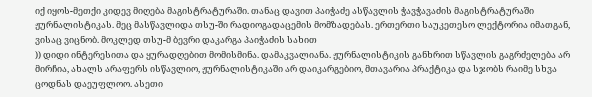იქ იყოს-მეთქი კიდევ მიღება მაგისტრატურაში. თანაც დავით პაიჭაძე ასწავლის ჭავჭავაძის მაგისტრატურაში ჟურნალისტიკას. მეც მასწავლიდა თსუ-ში რადიოგადაცემის მომზადებას. ერთერთი საუკეთესო ლექტორია იმათგან, ვისაც ვიცნობ. მოკლედ თსუ-მ ბევრი დაკარგა პაიჭაძის სახით
)) დიდი ინტერესითა და ყურადღებით მომისმინა. დამაკვალიანა. ჟურნალისტიკის განხრით სწავლის გაგრძელება არ მირჩია, ახალს არაფერს ისწავლიო, ჟურნალისტიკაში არ დაიკარგებიო, მთავარია პრაქტიკა და სჯობს რაიმე სხვა ცოდნას დაეუფლოო. ასეთი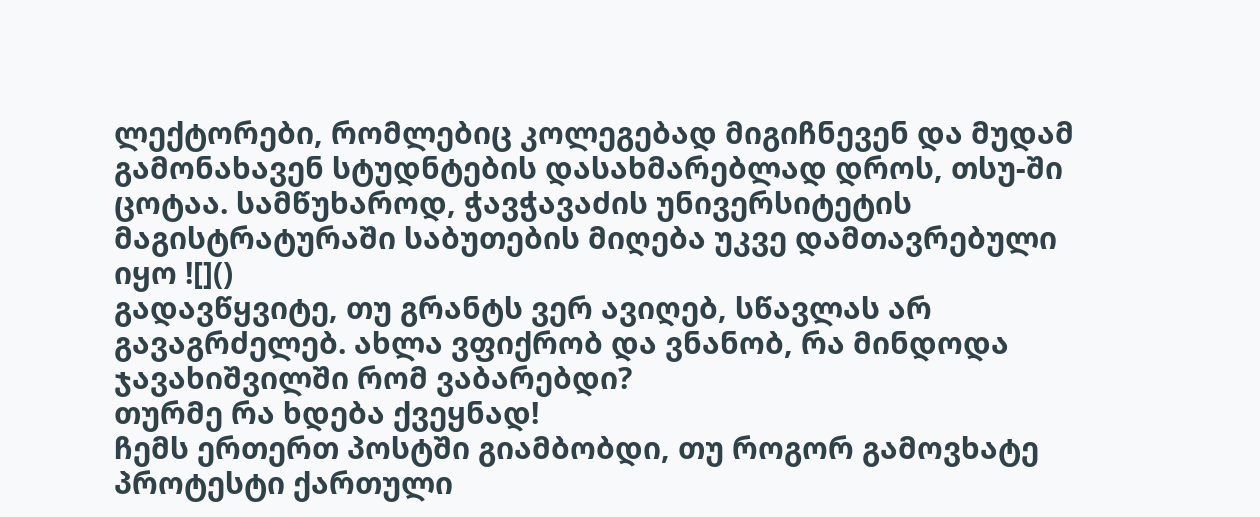ლექტორები, რომლებიც კოლეგებად მიგიჩნევენ და მუდამ გამონახავენ სტუდნტების დასახმარებლად დროს, თსუ-ში ცოტაა. სამწუხაროდ, ჭავჭავაძის უნივერსიტეტის მაგისტრატურაში საბუთების მიღება უკვე დამთავრებული იყო ![]()
გადავწყვიტე, თუ გრანტს ვერ ავიღებ, სწავლას არ გავაგრძელებ. ახლა ვფიქრობ და ვნანობ, რა მინდოდა ჯავახიშვილში რომ ვაბარებდი?
თურმე რა ხდება ქვეყნად!
ჩემს ერთერთ პოსტში გიამბობდი, თუ როგორ გამოვხატე პროტესტი ქართული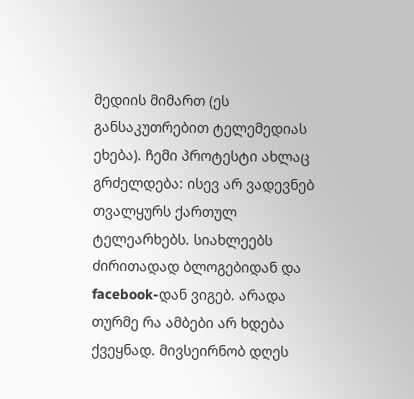მედიის მიმართ (ეს განსაკუთრებით ტელემედიას ეხება). ჩემი პროტესტი ახლაც გრძელდება: ისევ არ ვადევნებ თვალყურს ქართულ ტელეარხებს. სიახლეებს ძირითადად ბლოგებიდან და facebook-დან ვიგებ. არადა თურმე რა ამბები არ ხდება ქვეყნად. მივსეირნობ დღეს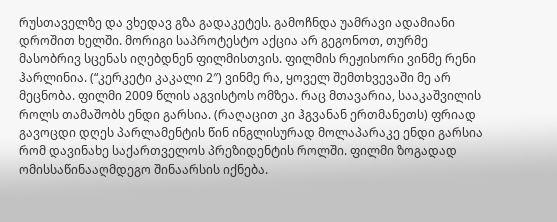რუსთაველზე და ვხედავ გზა გადაკეტეს. გამოჩნდა უამრავი ადამიანი დროშით ხელში. მორიგი საპროტესტო აქცია არ გეგონოთ, თურმე მასობრივ სცენას იღებდნენ ფილმისთვის. ფილმის რეჟისორი ვინმე რენი ჰარლინია. (“კერკეტი კაკალი 2″) ვინმე რა, ყოველ შემთხვევაში მე არ მეცნობა. ფილმი 2009 წლის აგვისტოს ომზეა. რაც მთავარია, სააკაშვილის როლს თამაშობს ენდი გარსია. (რაღაცით კი ჰგვანან ერთმანეთს) ფრიად გავოცდი დღეს პარლამენტის წინ ინგლისურად მოლაპარაკე ენდი გარსია რომ დავინახე საქართველოს პრეზიდენტის როლში. ფილმი ზოგადად ომისსაწინააღმდეგო შინაარსის იქნება.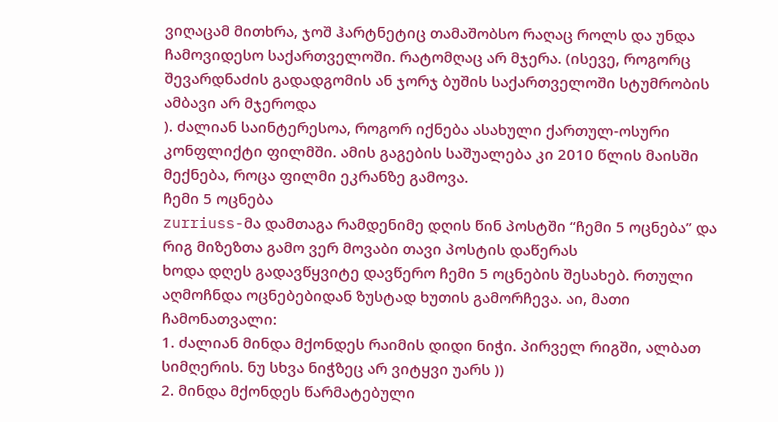ვიღაცამ მითხრა, ჯოშ ჰარტნეტიც თამაშობსო რაღაც როლს და უნდა ჩამოვიდესო საქართველოში. რატომღაც არ მჯერა. (ისევე, როგორც შევარდნაძის გადადგომის ან ჯორჯ ბუშის საქართველოში სტუმრობის ამბავი არ მჯეროდა
). ძალიან საინტერესოა, როგორ იქნება ასახული ქართულ-ოსური კონფლიქტი ფილმში. ამის გაგების საშუალება კი 2010 წლის მაისში მექნება, როცა ფილმი ეკრანზე გამოვა.
ჩემი 5 ოცნება
zurriuss-მა დამთაგა რამდენიმე დღის წინ პოსტში “ჩემი 5 ოცნება” და რიგ მიზეზთა გამო ვერ მოვაბი თავი პოსტის დაწერას
ხოდა დღეს გადავწყვიტე დავწერო ჩემი 5 ოცნების შესახებ. რთული აღმოჩნდა ოცნებებიდან ზუსტად ხუთის გამორჩევა. აი, მათი ჩამონათვალი:
1. ძალიან მინდა მქონდეს რაიმის დიდი ნიჭი. პირველ რიგში, ალბათ სიმღერის. ნუ სხვა ნიჭზეც არ ვიტყვი უარს ))
2. მინდა მქონდეს წარმატებული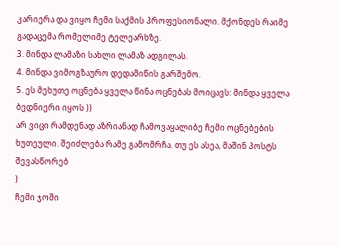კარიერა და ვიყო ჩემი საქმის პროფესიონალი. მქონდეს რაიმე გადაცემა რომელიმე ტელეარხზე.
3. მინდა ლამაზი სახლი ლამაზ ადგილას.
4. მინდა ვიმოგზაურო დედამიწის გარშემო.
5. ეს მეხუთე ოცნება ყველა წინა ოცნებას მოიცავს: მინდა ყველა ბედნიერი იყოს ))
არ ვიცი რამდენად აზრიანად ჩამოვაყალიბე ჩემი ოცნებების ხუთეული. შეიძლება რამე გამომრჩა. თუ ეს ასეა, მაშინ პოსტს შევასწორებ
)
ჩემი ჯოში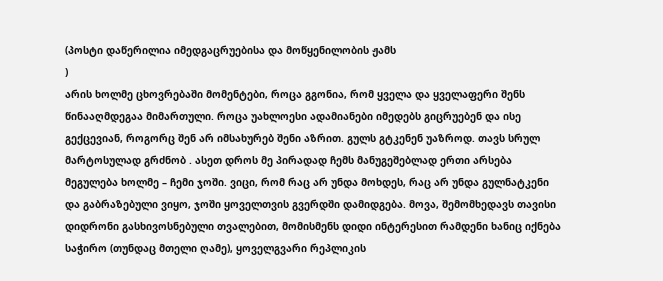(პოსტი დაწერილია იმედგაცრუებისა და მოწყენილობის ჟამს
)
არის ხოლმე ცხოვრებაში მომენტები, როცა გგონია, რომ ყველა და ყველაფერი შენს წინააღმდეგაა მიმართული. როცა უახლოესი ადამიანები იმედებს გიცრუებენ და ისე გექცევიან, როგორც შენ არ იმსახურებ შენი აზრით. გულს გტკენენ უაზროდ. თავს სრულ მარტოსულად გრძნობ . ასეთ დროს მე პირადად ჩემს მანუგეშებლად ერთი არსება მეგულება ხოლმე – ჩემი ჯოში. ვიცი, რომ რაც არ უნდა მოხდეს, რაც არ უნდა გულნატკენი და გაბრაზებული ვიყო, ჯოში ყოველთვის გვერდში დამიდგება. მოვა, შემომხედავს თავისი დიდრონი გასხივოსნებული თვალებით, მომისმენს დიდი ინტერესით რამდენი ხანიც იქნება საჭირო (თუნდაც მთელი ღამე), ყოველგვარი რეპლიკის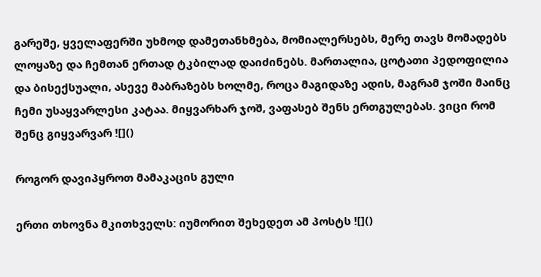გარეშე, ყველაფერში უხმოდ დამეთანხმება, მომიალერსებს, მერე თავს მომადებს ლოყაზე და ჩემთან ერთად ტკბილად დაიძინებს. მართალია, ცოტათი პედოფილია და ბისექსუალი, ასევე მაბრაზებს ხოლმე, როცა მაგიდაზე ადის, მაგრამ ჯოში მაინც ჩემი უსაყვარლესი კატაა. მიყვარხარ ჯოშ, ვაფასებ შენს ერთგულებას. ვიცი რომ შენც გიყვარვარ ![]()

როგორ დავიპყროთ მამაკაცის გული

ერთი თხოვნა მკითხველს: იუმორით შეხედეთ ამ პოსტს ![]()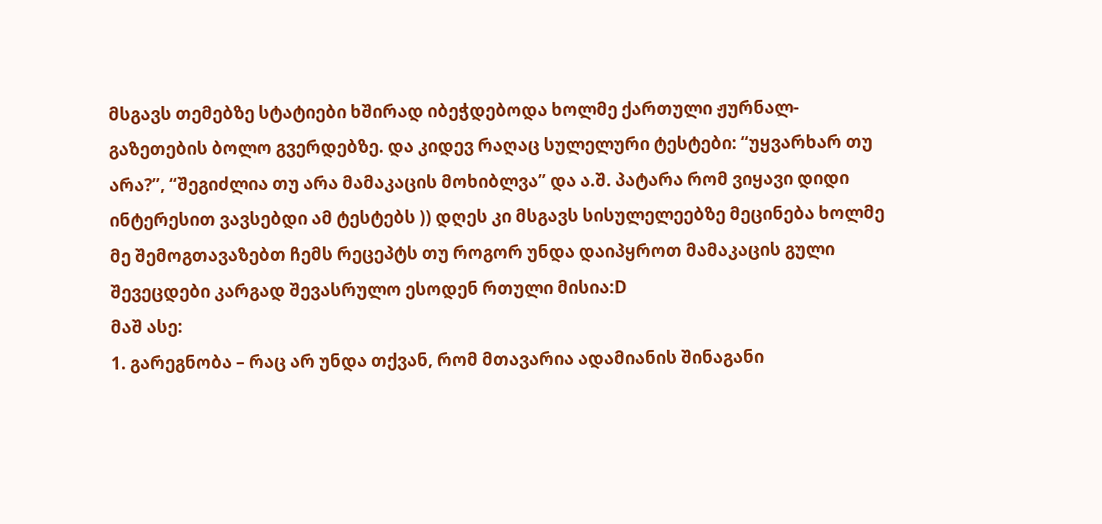მსგავს თემებზე სტატიები ხშირად იბეჭდებოდა ხოლმე ქართული ჟურნალ-გაზეთების ბოლო გვერდებზე. და კიდევ რაღაც სულელური ტესტები: “უყვარხარ თუ არა?”, “შეგიძლია თუ არა მამაკაცის მოხიბლვა” და ა.შ. პატარა რომ ვიყავი დიდი ინტერესით ვავსებდი ამ ტესტებს )) დღეს კი მსგავს სისულელეებზე მეცინება ხოლმე
მე შემოგთავაზებთ ჩემს რეცეპტს თუ როგორ უნდა დაიპყროთ მამაკაცის გული
შევეცდები კარგად შევასრულო ესოდენ რთული მისია:D
მაშ ასე:
1. გარეგნობა – რაც არ უნდა თქვან, რომ მთავარია ადამიანის შინაგანი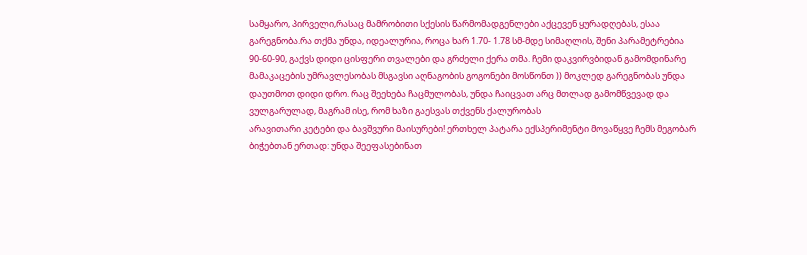სამყარო, პირველი,რასაც მამრობითი სქესის წარმომადგენლები აქცევენ ყურადღებას, ესაა გარეგნობა.რა თქმა უნდა, იდეალურია, როცა ხარ 1.70- 1.78 სმ-მდე სიმაღლის, შენი პარამეტრებია 90-60-90, გაქვს დიდი ცისფერი თვალები და გრძელი ქერა თმა. ჩემი დაკვირვბიდან გამომდინარე მამაკაცების უმრავლესობას მსგავსი აღნაგობის გოგონები მოსწონთ )) მოკლედ გარეგნობას უნდა დაუთმოთ დიდი დრო. რაც შეეხება ჩაცმულობას, უნდა ჩაიცვათ არც მთლად გამომწვევად და ვულგარულად, მაგრამ ისე, რომ ხაზი გაესვას თქვენს ქალურობას
არავითარი კეტები და ბავშვური მაისურები! ერთხელ პატარა ექსპერიმენტი მოვაწყვე ჩემს მეგობარ ბიჭებთან ერთად: უნდა შეეფასებინათ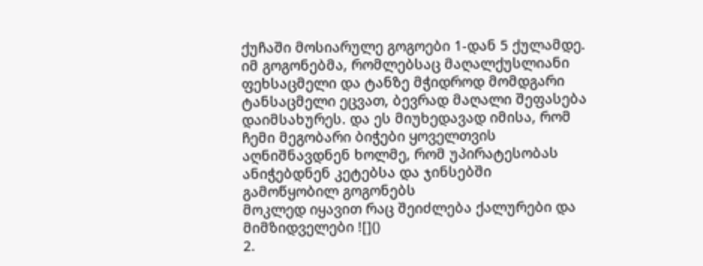ქუჩაში მოსიარულე გოგოები 1-დან 5 ქულამდე. იმ გოგონებმა, რომლებსაც მაღალქუსლიანი ფეხსაცმელი და ტანზე მჭიდროდ მომდგარი ტანსაცმელი ეცვათ, ბევრად მაღალი შეფასება დაიმსახურეს. და ეს მიუხედავად იმისა, რომ ჩემი მეგობარი ბიჭები ყოველთვის აღნიშნავდნენ ხოლმე, რომ უპირატესობას ანიჭებდნენ კეტებსა და ჯინსებში გამოწყობილ გოგონებს
მოკლედ იყავით რაც შეიძლება ქალურები და მიმზიდველები ![]()
2.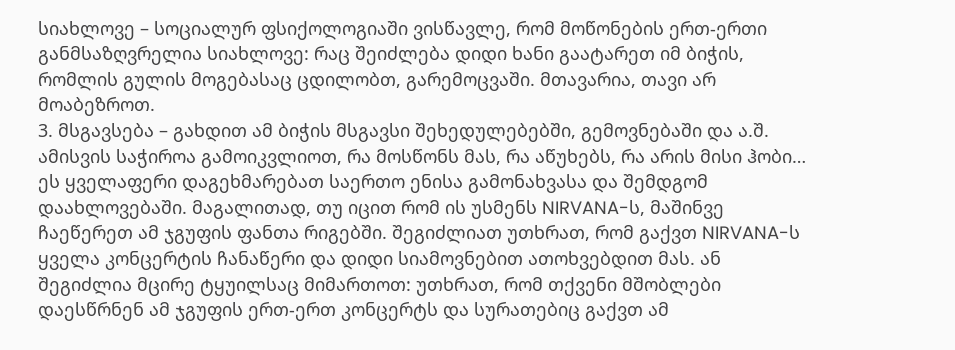სიახლოვე – სოციალურ ფსიქოლოგიაში ვისწავლე, რომ მოწონების ერთ-ერთი განმსაზღვრელია სიახლოვე: რაც შეიძლება დიდი ხანი გაატარეთ იმ ბიჭის, რომლის გულის მოგებასაც ცდილობთ, გარემოცვაში. მთავარია, თავი არ მოაბეზროთ.
3. მსგავსება – გახდით ამ ბიჭის მსგავსი შეხედულებებში, გემოვნებაში და ა.შ. ამისვის საჭიროა გამოიკვლიოთ, რა მოსწონს მას, რა აწუხებს, რა არის მისი ჰობი… ეს ყველაფერი დაგეხმარებათ საერთო ენისა გამონახვასა და შემდგომ დაახლოვებაში. მაგალითად, თუ იცით რომ ის უსმენს NIRVANA-ს, მაშინვე ჩაეწერეთ ამ ჯგუფის ფანთა რიგებში. შეგიძლიათ უთხრათ, რომ გაქვთ NIRVANA-ს ყველა კონცერტის ჩანაწერი და დიდი სიამოვნებით ათოხვებდით მას. ან შეგიძლია მცირე ტყუილსაც მიმართოთ: უთხრათ, რომ თქვენი მშობლები დაესწრნენ ამ ჯგუფის ერთ-ერთ კონცერტს და სურათებიც გაქვთ ამ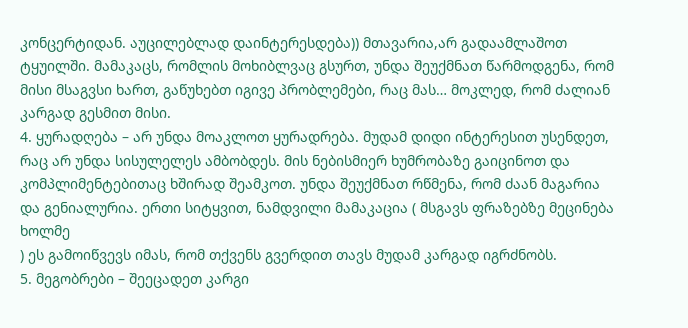კონცერტიდან. აუცილებლად დაინტერესდება)) მთავარია,არ გადაამლაშოთ ტყუილში. მამაკაცს, რომლის მოხიბლვაც გსურთ, უნდა შეუქმნათ წარმოდგენა, რომ მისი მსაგვსი ხართ, გაწუხებთ იგივე პრობლემები, რაც მას… მოკლედ, რომ ძალიან კარგად გესმით მისი.
4. ყურადღება – არ უნდა მოაკლოთ ყურადრება. მუდამ დიდი ინტერესით უსენდეთ, რაც არ უნდა სისულელეს ამბობდეს. მის ნებისმიერ ხუმრობაზე გაიცინოთ და კომპლიმენტებითაც ხშირად შეამკოთ. უნდა შეუქმნათ რწმენა, რომ ძაან მაგარია და გენიალურია. ერთი სიტყვით, ნამდვილი მამაკაცია ( მსგავს ფრაზებზე მეცინება ხოლმე
) ეს გამოიწვევს იმას, რომ თქვენს გვერდით თავს მუდამ კარგად იგრძნობს.
5. მეგობრები – შეეცადეთ კარგი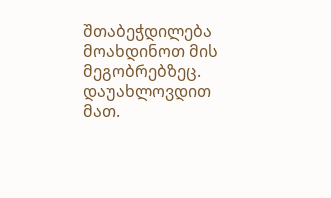შთაბეჭდილება მოახდინოთ მის მეგობრებზეც. დაუახლოვდით მათ.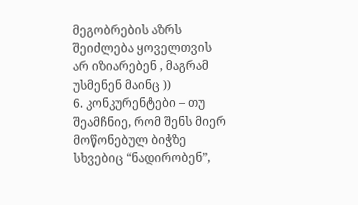მეგობრების აზრს შეიძლება ყოველთვის არ იზიარებენ , მაგრამ უსმენენ მაინც ))
6. კონკურენტები – თუ შეამჩნიე, რომ შენს მიერ მოწონებულ ბიჭზე სხვებიც “ნადირობენ”,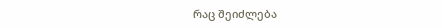რაც შეიძლება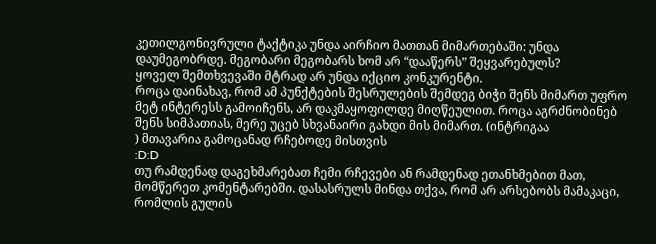კეთილგონივრული ტაქტიკა უნდა აირჩიო მათთან მიმართებაში: უნდა დაუმეგობრდე. მეგობარი მეგობარს ხომ არ “დააწერს” შეყვარებულს?
ყოველ შემთხვევაში მტრად არ უნდა იქციო კონკურენტი.
როცა დაინახავ, რომ ამ პუნქტების შესრულების შემდეგ ბიჭი შენს მიმართ უფრო მეტ ინტერესს გამოიჩენს, არ დაკმაყოფილდე მიღწეულით. როცა აგრძნობინებ შენს სიმპათიას, მერე უცებ სხვანაირი გახდი მის მიმართ. (ინტრიგაა
) მთავარია გამოცანად რჩებოდე მისთვის
:D:D
თუ რამდენად დაგეხმარებათ ჩემი რჩევები ან რამდენად ეთანხმებით მათ, მომწერეთ კომენტარებში. დასასრულს მინდა თქვა, რომ არ არსებობს მამაკაცი, რომლის გულის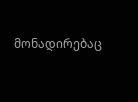მონადირებაც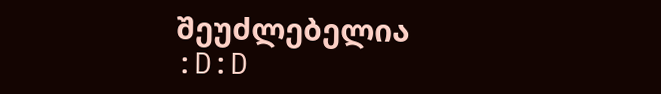შეუძლებელია
:D:D